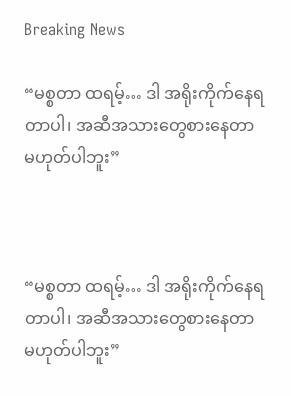Breaking News

“မစ္စတာ ထရမ့်… ဒါ အရိုးကိုက်နေရတာပါ၊ အဆီအသားတွေစားနေတာ မဟုတ်ပါဘူး”



“မစ္စတာ ထရမ့်… ဒါ အရိုးကိုက်နေရတာပါ၊ အဆီအသားတွေစားနေတာ မဟုတ်ပါဘူး”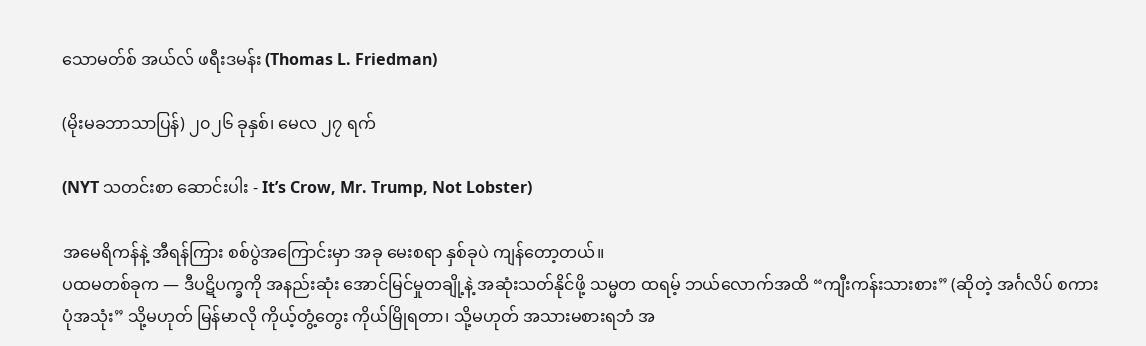သောမတ်စ် အယ်လ် ဖရီးဒမန်း (Thomas L. Friedman)

(မိုးမခဘာသာပြန်) ၂၀၂၆ ခုနှစ်၊ မေလ ၂၇ ရက်

(NYT သတင်းစာ ဆောင်းပါး - It’s Crow, Mr. Trump, Not Lobster)

အမေရိကန်နဲ့ အီရန်ကြား စစ်ပွဲအကြောင်းမှာ အခု မေးစရာ နှစ်ခုပဲ ကျန်တော့တယ်။
ပထမတစ်ခုက — ဒီပဋိပက္ခကို အနည်းဆုံး အောင်မြင်မှုတချို့နဲ့ အဆုံးသတ်နိုင်ဖို့ သမ္မတ ထရမ့် ဘယ်လောက်အထိ “ကျီးကန်းသားစား” (ဆိုတဲ့ အင်္ဂလိပ် စကားပုံအသုံး” သို့မဟုတ် မြန်မာလို ကိုယ့်တွံ့တွေး ကိုယ်မြိုရတာ၊ သို့မဟုတ် အသားမစားရဘံ အ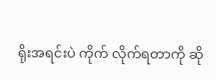ရိုးအရင်းပဲ ကိုက် လိုက်ရတာကို ဆို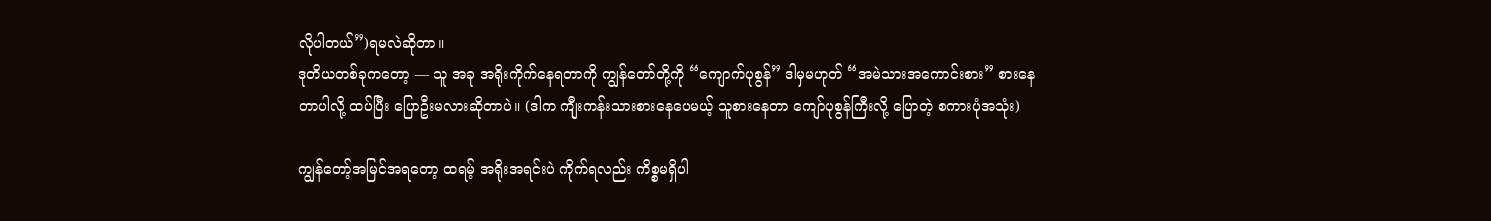လိုပါတယ်”)ရမလဲဆိုတာ။
ဒုတိယတစ်ခုကတော့ — သူ အခု အရိုးကိုက်နေရတာကို ကျွန်တော်တို့ကို “ကျောက်ပုစွန်” ဒါမှမဟုတ် “အမဲသားအကောင်းစား” စားနေတာပါလို့ ထပ်ပြီး ပြောဦးမလားဆိုတာပဲ။ (ဒါက ကျီုးကန်းသားစားနေပေမယ့် သူစားနေတာ ကျော်ပုစွန်ကြီးလို့ ပြောတဲ့ စကားပုံအသုံး)

ကျွန်တော့်အမြင်အရတော့ ထရမ့် အရိုးအရင်းပဲ ကိုက်ရလည်း ကိစ္စမရှိပါ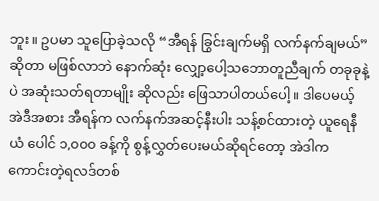ဘူး။ ဥပမာ သူပြောခဲ့သလို “အီရန် ခြွင်းချက်မရှိ လက်နက်ချမယ်” ဆိုတာ မဖြစ်လာဘဲ နောက်ဆုံး လျှော့ပေါ့သဘောတူညီချက် တခုခုနဲ့ပဲ အဆုံးသတ်ရတာမျိုး ဆိုလည်း ဖြေသာပါတယ်ပေါ့။ ဒါပေမယ့် အဲဒီအစား အီရန်က လက်နက်အဆင့်နီးပါး သန့်စင်ထားတဲ့ ယူရေနီယံ ပေါင် ၁,၀၀၀ ခန့်ကို စွန့်လွှတ်ပေးမယ်ဆိုရင်တော့ အဲဒါက ကောင်းတဲ့ရလဒ်တစ်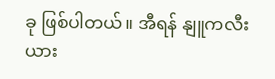ခု ဖြစ်ပါတယ်။ အီရန် နျူကလီးယား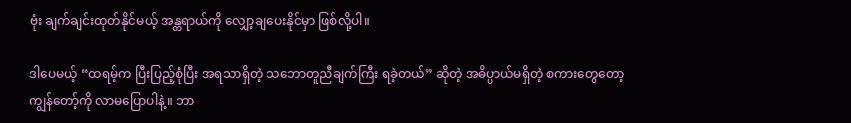ဗုံး ချက်ချင်းထုတ်နိုင်မယ့် အန္တရာယ်ကို လျှော့ချပေးနိုင်မှာ ဖြစ်လို့ပါ။

ဒါပေမယ့် “ထရမ့်က ပြီးပြည့်စုံပြီး အရသာရှိတဲ့ သဘောတူညီချက်ကြီး ရခဲ့တယ်” ဆိုတဲ့ အဓိပ္ပာယ်မရှိတဲ့ စကားတွေတော့ ကျွန်တော့်ကို လာမပြောပါနဲ့။ ဘာ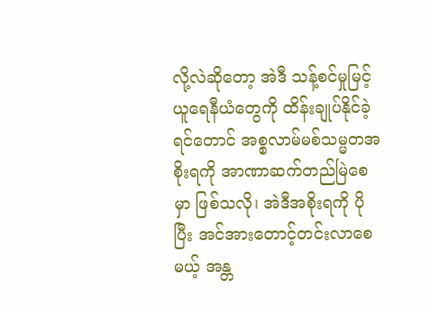လို့လဲဆိုတော့ အဲဒီ သန့်စင်မှုမြင့် ယူရေနီယံတွေကို ထိန်းချုပ်နိုင်ခဲ့ရင်တောင် အစ္စလာမ်မစ်သမ္မတအစိုးရကို အာဏာဆက်တည်မြဲစေမှာ ဖြစ်သလို၊ အဲဒီအစိုးရကို ပိုပြီး အင်အားတောင့်တင်းလာစေမယ့် အန္တ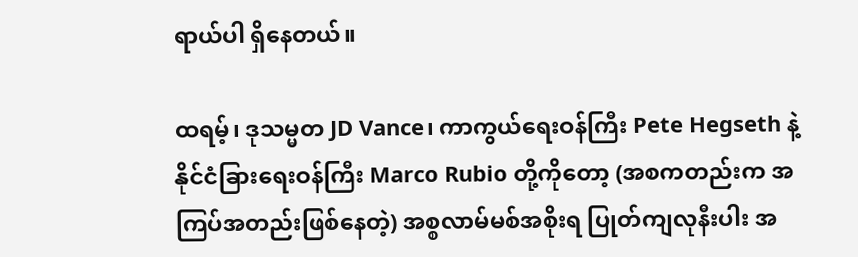ရာယ်ပါ ရှိနေတယ်။

ထရမ့်၊ ဒုသမ္မတ JD Vance၊ ကာကွယ်ရေးဝန်ကြီး Pete Hegseth နဲ့ နိုင်ငံခြားရေးဝန်ကြီး Marco Rubio တို့ကိုတော့ (အစကတည်းက အကြပ်အတည်းဖြစ်နေတဲ့) အစ္စလာမ်မစ်အစိုးရ ပြုတ်ကျလုနီးပါး အ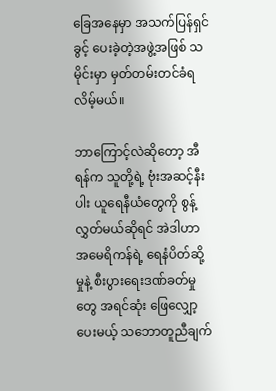ခြေအနေမှာ အသက်ပြန်ရှင်ခွင့် ပေးခဲ့တဲ့အဖွဲ့အဖြစ် သမိုင်းမှာ မှတ်တမ်းတင်ခံရလိမ့်မယ်။

ဘာကြောင့်လဲဆိုတော့ အီရန်က သူတို့ရဲ့ ဗုံးအဆင့်နီးပါး ယူရေနီယံတွေကို စွန့်လွှတ်မယ်ဆိုရင် အဲဒါဟာ အမေရိကန်ရဲ့ ရေနံပိတ်ဆို့မှုနဲ့ စီးပွားရေးဒဏ်ခတ်မှုတွေ အရင်ဆုံး ဖြေလျှော့ပေးမယ့် သဘောတူညီချက်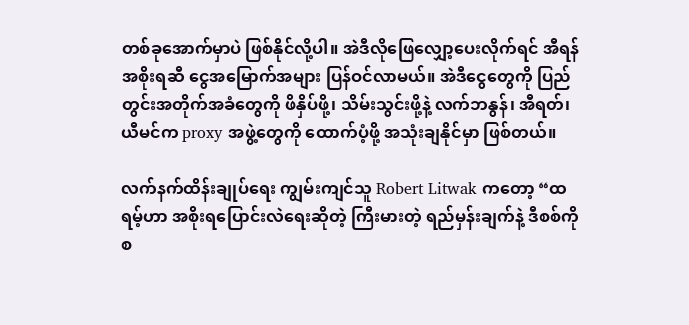တစ်ခုအောက်မှာပဲ ဖြစ်နိုင်လို့ပါ။ အဲဒီလိုဖြေလျှော့ပေးလိုက်ရင် အီရန်အစိုးရဆီ ငွေအမြောက်အများ ပြန်ဝင်လာမယ်။ အဲဒီငွေတွေကို ပြည်တွင်းအတိုက်အခံတွေကို ဖိနှိပ်ဖို့၊ သိမ်းသွင်းဖို့နဲ့ လက်ဘနွန်၊ အီရတ်၊ ယီမင်က proxy အဖွဲ့တွေကို ထောက်ပံ့ဖို့ အသုံးချနိုင်မှာ ဖြစ်တယ်။

လက်နက်ထိန်းချုပ်ရေး ကျွမ်းကျင်သူ Robert Litwak ကတော့ “ထရမ့်ဟာ အစိုးရပြောင်းလဲရေးဆိုတဲ့ ကြီးမားတဲ့ ရည်မှန်းချက်နဲ့ ဒီစစ်ကို စ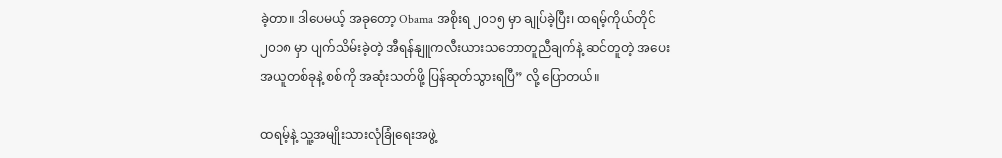ခဲ့တာ။ ဒါပေမယ့် အခုတော့ Obama အစိုးရ ၂၀၁၅ မှာ ချုပ်ခဲ့ပြီး၊ ထရမ့်ကိုယ်တိုင် ၂၀၁၈ မှာ ပျက်သိမ်းခဲ့တဲ့ အီရန်နျူကလီးယားသဘောတူညီချက်နဲ့ ဆင်တူတဲ့ အပေးအယူတစ်ခုနဲ့ စစ်ကို အဆုံးသတ်ဖို့ ပြန်ဆုတ်သွားရပြီ” လို့ ပြောတယ်။

ထရမ့်နဲ့ သူ့အမျိုးသားလုံခြုံရေးအဖွဲ့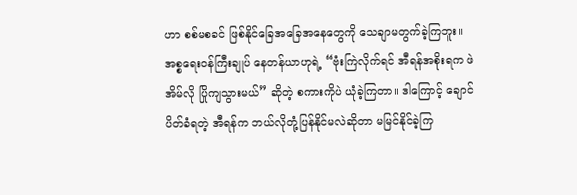ဟာ စစ်မစခင် ဖြစ်နိုင်ခြေအခြေအနေတွေကို သေချာမတွက်ခဲ့ကြဘူး။ အစ္စရေးဝန်ကြီးချုပ် နေတန်ယာဟုရဲ့ “ဗုံးကြဲလိုက်ရင် အီရန်အစိုးရက ဖဲအိမ်လို ပြိုကျသွားမယ်” ဆိုတဲ့ စကားကိုပဲ ယုံခဲ့ကြတာ။ ဒါကြောင့် ချောင်ပိတ်ခံရတဲ့ အီရန်က ဘယ်လိုတုံ့ပြန်နိုင်မလဲဆိုတာ မမြင်နိုင်ခဲ့ကြ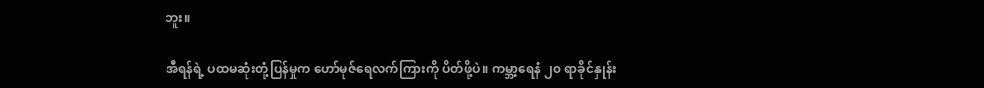ဘူး။

အီရန်ရဲ့ ပထမဆုံးတုံ့ပြန်မှုက ဟော်မုဇ်ရေလက်ကြားကို ပိတ်ဖို့ပဲ။ ကမ္ဘာ့ရေနံ ၂၀ ရာခိုင်နှုန်း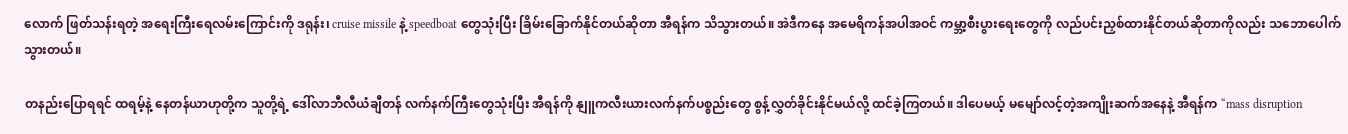လောက် ဖြတ်သန်းရတဲ့ အရေးကြီးရေလမ်းကြောင်းကို ဒရုန်း၊ cruise missile နဲ့ speedboat တွေသုံးပြီး ခြိမ်းခြောက်နိုင်တယ်ဆိုတာ အီရန်က သိသွားတယ်။ အဲဒီကနေ အမေရိကန်အပါအဝင် ကမ္ဘာ့စီးပွားရေးတွေကို လည်ပင်းညှစ်ထားနိုင်တယ်ဆိုတာကိုလည်း သဘောပေါက်သွားတယ်။

တနည်းပြောရရင် ထရမ့်နဲ့ နေတန်ယာဟုတို့က သူတို့ရဲ့ ဒေါ်လာဘီလီယံချီတန် လက်နက်ကြီးတွေသုံးပြီး အီရန်ကို နျူကလီးယားလက်နက်ပစ္စည်းတွေ စွန့်လွှတ်ခိုင်းနိုင်မယ်လို့ ထင်ခဲ့ကြတယ်။ ဒါပေမယ့် မမျော်လင့်တဲ့အကျိုးဆက်အနေနဲ့ အီရန်က “mass disruption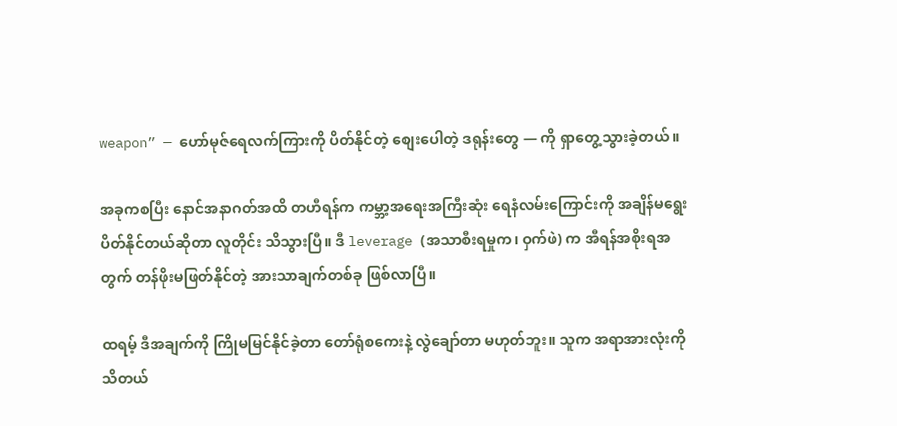weapon” — ဟော်မုဇ်ရေလက်ကြားကို ပိတ်နိုင်တဲ့ စျေးပေါတဲ့ ဒရုန်းတွေ — ကို ရှာတွေ့သွားခဲ့တယ်။

အခုကစပြီး နောင်အနာဂတ်အထိ တဟီရန်က ကမ္ဘာ့အရေးအကြီးဆုံး ရေနံလမ်းကြောင်းကို အချိန်မရွေး ပိတ်နိုင်တယ်ဆိုတာ လူတိုင်း သိသွားပြီ။ ဒီ leverage (အသာစီးရမှုက၊ ဝှက်ဖဲ) က အီရန်အစိုးရအတွက် တန်ဖိုးမဖြတ်နိုင်တဲ့ အားသာချက်တစ်ခု ဖြစ်လာပြီ။

ထရမ့် ဒီအချက်ကို ကြိုမမြင်နိုင်ခဲ့တာ တော်ရုံစကေးနဲ့ လွဲချော်တာ မဟုတ်ဘူး။ သူက အရာအားလုံးကို သိတယ်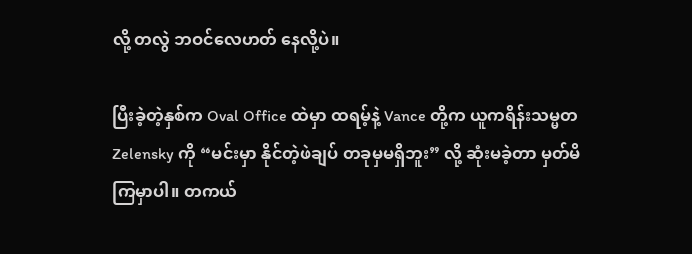လို့ တလွဲ ဘဝင်လေဟတ် နေလို့ပဲ။

ပြီးခဲ့တဲ့နှစ်က Oval Office ထဲမှာ ထရမ့်နဲ့ Vance တို့က ယူကရိန်းသမ္မတ Zelensky ကို “မင်းမှာ နိုင်တဲ့ဖဲချပ် တခုမှမရှိဘူး” လို့ ဆုံးမခဲ့တာ မှတ်မိကြမှာပါ။ တကယ်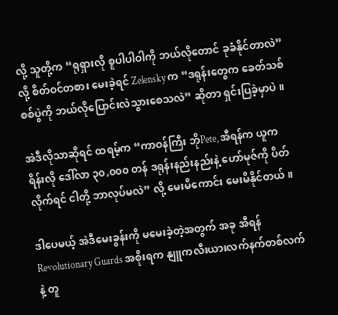လို့ သူတို့က “ရုရှားလို စူပါပါဝါကို ဘယ်လိုတောင် ခုခံနိုင်တာလဲ” လို့ စိတ်ဝင်တစား မေးခဲ့ရင် Zelensky က “ဒရုန်းတွေက ခေတ်သစ်စစ်ပွဲကို ဘယ်လိုပြောင်းလဲသွားစေသလဲ” ဆိုတာ ရှင်းပြခဲ့မှာပဲ။

အဲဒီလိုသာဆိုရင် ထရမ့်က “ကာဝန်ကြီး ဘိုPete, အီရန်က ယူကရိန်းလို ဒေါ်လာ ၃၀,၀၀၀ တန် ဒရုန်းနည်းနည်းနဲ့ ဟော်မုဇ်ကို ပိတ်လိုက်ရင် ငါတို့ ဘာလုပ်မလဲ” လို့ မေးမိကောင်း မေးမိနိုင်တယ်။

ဒါပေမယ့် အဲဒီမေးခွန်းကို မမေးခဲ့တဲ့အတွက် အခု အီရန် Revolutionary Guards အစိုးရက နျူကလီးယားလက်နက်တစ်လက်နဲ့ တူ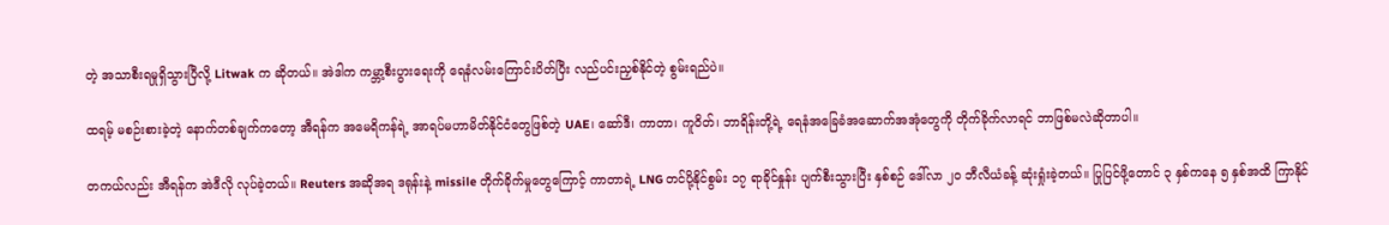တဲ့ အသာစီးရမှုရှိသွားပြီလို့ Litwak က ဆိုတယ်။ အဲဒါက ကမ္ဘာ့စီးပွားရေးကို ရေနံလမ်းကြောင်းပိတ်ပြီး လည်ပင်းညှစ်နိုင်တဲ့ စွမ်းရည်ပဲ။

ထရမ့် မစဉ်းစားခဲ့တဲ့ နောက်တစ်ချက်ကတော့ အီရန်က အမေရိကန်ရဲ့ အာရပ်မဟာမိတ်နိုင်ငံတွေဖြစ်တဲ့ UAE၊ ဆော်ဒီ၊ ကာတာ၊ ကူဝိတ်၊ ဘာရိန်းတို့ရဲ့ ရေနံအခြေခံအဆောက်အအုံတွေကို တိုက်ခိုက်လာရင် ဘာဖြစ်မလဲဆိုတာပါ။

တကယ်လည်း အီရန်က အဲဒီလို လုပ်ခဲ့တယ်။ Reuters အဆိုအရ ဒရုန်းနဲ့ missile တိုက်ခိုက်မှုတွေကြောင့် ကာတာရဲ့ LNG တင်ပို့နိုင်စွမ်း ၁၇ ရာခိုင်နှုန်း ပျက်စီးသွားပြီး နှစ်စဉ် ဒေါ်လာ ၂၀ ဘီလီယံခန့် ဆုံးရှုံးခဲ့တယ်။ ပြုပြင်ဖို့တောင် ၃ နှစ်ကနေ ၅ နှစ်အထိ ကြာနိုင်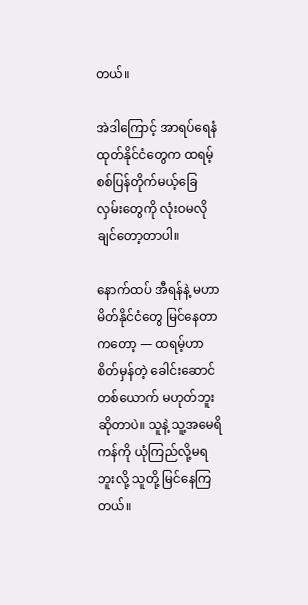တယ်။

အဲဒါကြောင့် အာရပ်ရေနံထုတ်နိုင်ငံတွေက ထရမ့် စစ်ပြန်တိုက်မယ့်ခြေလှမ်းတွေကို လုံးဝမလိုချင်တော့တာပါ။

နောက်ထပ် အီရန်နဲ့ မဟာမိတ်နိုင်ငံတွေ မြင်နေတာကတော့ — ထရမ့်ဟာ စိတ်မှန်တဲ့ ခေါင်းဆောင်တစ်ယောက် မဟုတ်ဘူးဆိုတာပဲ။ သူနဲ့ သူ့အမေရိကန်ကို ယုံကြည်လို့မရဘူးလို့ သူတို့ မြင်နေကြတယ်။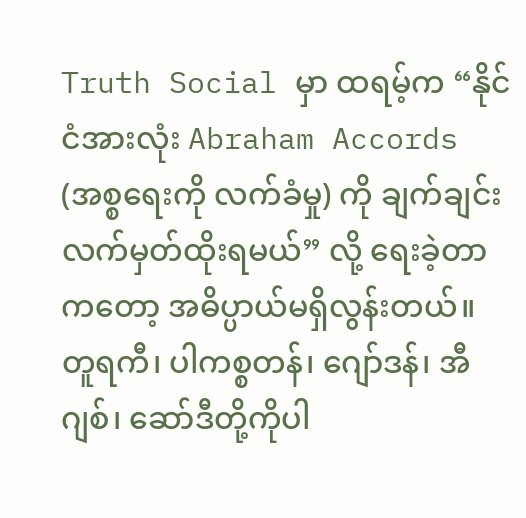Truth Social မှာ ထရမ့်က “နိုင်ငံအားလုံး Abraham Accords (အစ္စရေးကို လက်ခံမှု) ကို ချက်ချင်းလက်မှတ်ထိုးရမယ်” လို့ ရေးခဲ့တာကတော့ အဓိပ္ပာယ်မရှိလွန်းတယ်။ တူရကီ၊ ပါကစ္စတန်၊ ဂျော်ဒန်၊ အီဂျစ်၊ ဆော်ဒီတို့ကိုပါ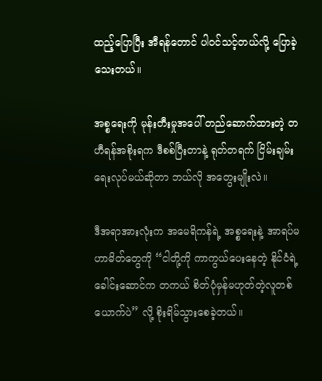ထည့်ပြောပြီး အီရန်တောင် ပါဝင်သင့်တယ်လို့ ပြောခဲ့သေးတယ်။

အစ္စရေးကို မုန်းတီးမှုအပေါ် တည်ဆောက်ထားတဲ့ တဟီရန်အစိုးရက ဒီစစ်ပြီးတာနဲ့ ရုတ်တရက် ငြိမ်းချမ်းရေးလုပ်မယ်ဆိုတာ ဘယ်လို အတွေးမျိုးလဲ။

ဒီအရာအားလုံးက အမေရိကန်ရဲ့ အစ္စရေးနဲ့ အာရပ်မဟာမိတ်တွေကို “ငါတို့ကို ကာကွယ်ပေးနေတဲ့ နိုင်ငံရဲ့ ခေါင်းဆောင်က တကယ် စိတ်ပုံမှန်မဟုတ်တဲ့လူတစ်ယောက်ပဲ” လို့ စိုးရိမ်သွားစေခဲ့တယ်။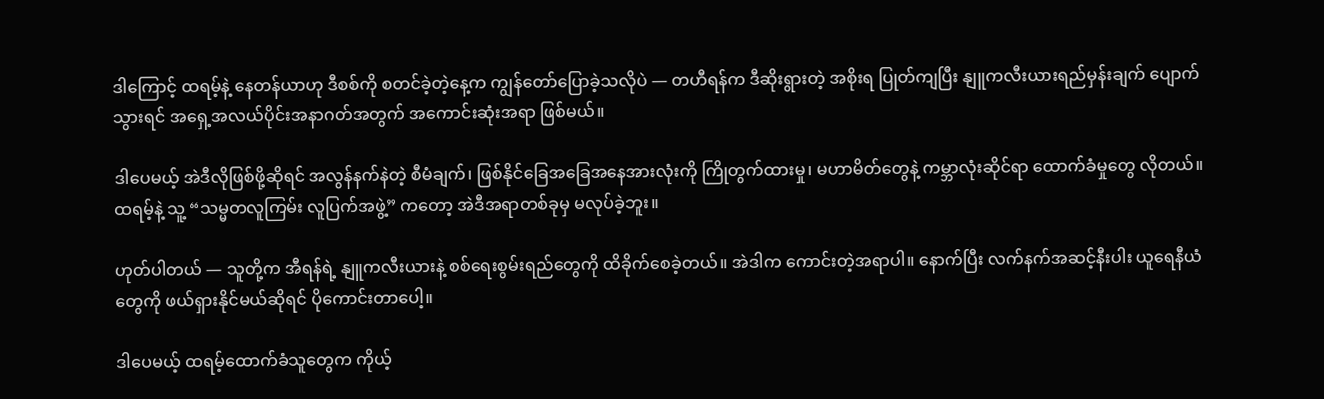ဒါကြောင့် ထရမ့်နဲ့ နေတန်ယာဟု ဒီစစ်ကို စတင်ခဲ့တဲ့နေ့က ကျွန်တော်ပြောခဲ့သလိုပဲ — တဟီရန်က ဒီဆိုးရွားတဲ့ အစိုးရ ပြုတ်ကျပြီး နျူကလီးယားရည်မှန်းချက် ပျောက်သွားရင် အရှေ့အလယ်ပိုင်းအနာဂတ်အတွက် အကောင်းဆုံးအရာ ဖြစ်မယ်။

ဒါပေမယ့် အဲဒီလိုဖြစ်ဖို့ဆိုရင် အလွန်နက်နဲတဲ့ စီမံချက်၊ ဖြစ်နိုင်ခြေအခြေအနေအားလုံးကို ကြိုတွက်ထားမှု၊ မဟာမိတ်တွေနဲ့ ကမ္ဘာလုံးဆိုင်ရာ ထောက်ခံမှုတွေ လိုတယ်။ ထရမ့်နဲ့ သူ့ “သမ္မတလူကြမ်း လူပြက်အဖွဲ့” ကတော့ အဲဒီအရာတစ်ခုမှ မလုပ်ခဲ့ဘူး။

ဟုတ်ပါတယ် — သူတို့က အီရန်ရဲ့ နျူကလီးယားနဲ့ စစ်ရေးစွမ်းရည်တွေကို ထိခိုက်စေခဲ့တယ်။ အဲဒါက ကောင်းတဲ့အရာပါ။ နောက်ပြီး လက်နက်အဆင့်နီးပါး ယူရေနီယံတွေကို ဖယ်ရှားနိုင်မယ်ဆိုရင် ပိုကောင်းတာပေါ့။

ဒါပေမယ့် ထရမ့်ထောက်ခံသူတွေက ကိုယ့်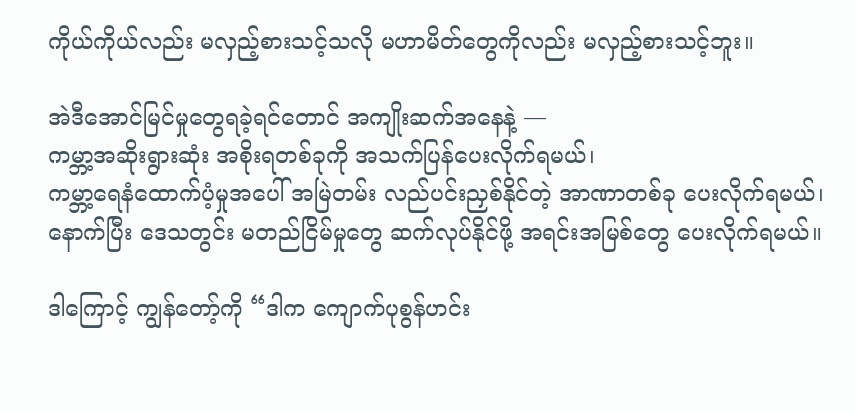ကိုယ်ကိုယ်လည်း မလှည့်စားသင့်သလို မဟာမိတ်တွေကိုလည်း မလှည့်စားသင့်ဘူး။

အဲဒီအောင်မြင်မှုတွေရခဲ့ရင်တောင် အကျိုးဆက်အနေနဲ့ —
ကမ္ဘာ့အဆိုးရွားဆုံး အစိုးရတစ်ခုကို အသက်ပြန်ပေးလိုက်ရမယ်၊
ကမ္ဘာ့ရေနံထောက်ပံ့မှုအပေါ် အမြဲတမ်း လည်ပင်းညှစ်နိုင်တဲ့ အာဏာတစ်ခု ပေးလိုက်ရမယ်၊
နောက်ပြီး ဒေသတွင်း မတည်ငြိမ်မှုတွေ ဆက်လုပ်နိုင်ဖို့ အရင်းအမြစ်တွေ ပေးလိုက်ရမယ်။

ဒါကြောင့် ကျွန်တော့်ကို “ဒါက ကျောက်ပုစွန်ဟင်း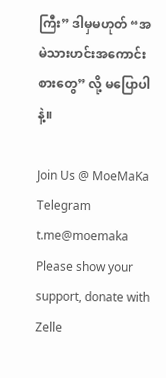ကြီး” ဒါမှမဟုတ် “အမဲသားဟင်းအကောင်းစားတွေ” လို့ မပြောပါနဲ့။

Join Us @ MoeMaKa Telegram
t.me@moemaka
Please show your support, donate with Zelle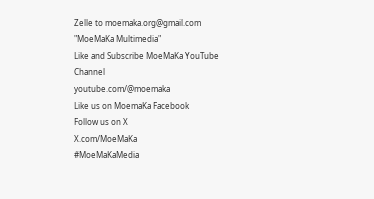Zelle to moemaka.org@gmail.com "MoeMaKa Multimedia"
Like and Subscribe MoeMaKa YouTube Channel
youtube.com/@moemaka
Like us on MoemaKa Facebook
Follow us on X
X.com/MoeMaKa
#MoeMaKaMedia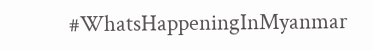#WhatsHappeningInMyanmar